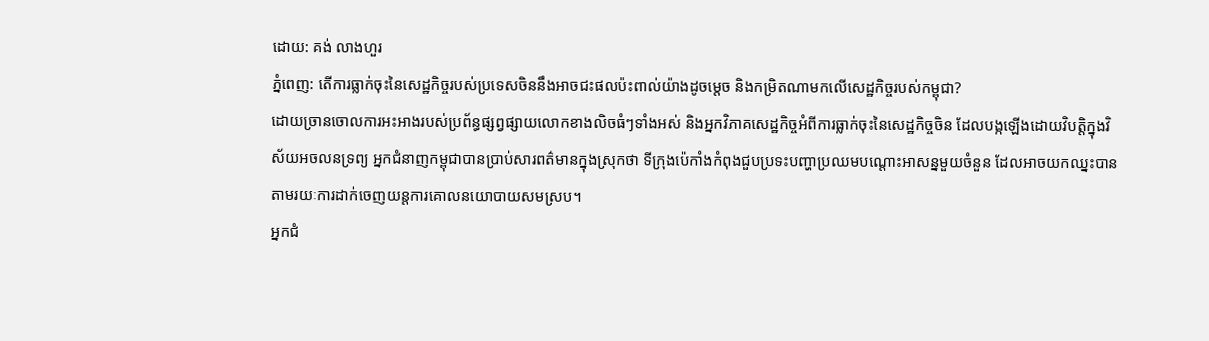ដោយ: គង់ លាងហួរ
ភ្នំពេញ: តើការធ្លាក់ចុះនៃសេដ្ឋកិច្ចរបស់ប្រទេសចិននឹងអាចជះផលប៉ះពាល់យ៉ាងដូចម្តេច និងកម្រិតណាមកលើសេដ្ឋកិច្ចរបស់កម្ពុជា?
ដោយច្រានចោលការអះអាងរបស់ប្រព័ន្ធផ្សព្វផ្សាយលោកខាងលិចធំៗទាំងអស់ និងអ្នកវិភាគសេដ្ឋកិច្ចអំពីការធ្លាក់ចុះនៃសេដ្ឋកិច្ចចិន ដែលបង្កឡើងដោយវិបត្តិក្នុងវិស័យអចលនទ្រព្យ អ្នកជំនាញកម្ពុជាបានប្រាប់សារពត៌មានក្នុងស្រុកថា ទីក្រុងប៉េកាំងកំពុងជួបប្រទះបញ្ហាប្រឈមបណ្តោះអាសន្នមួយចំនួន ដែលអាចយកឈ្នះបាន តាមរយៈការដាក់ចេញយន្តការគោលនយោបាយសមស្រប។
អ្នកជំ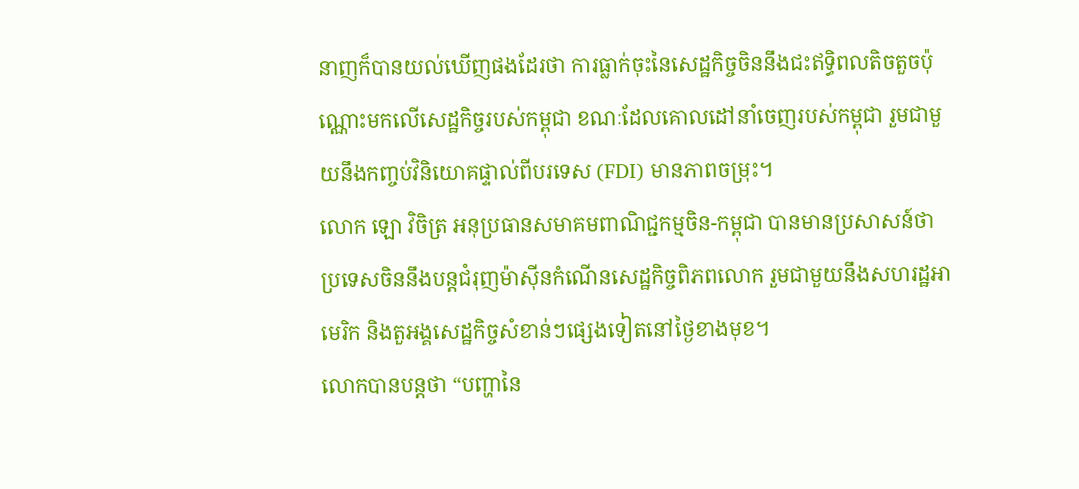នាញក៏បានយល់ឃើញផងដែរថា ការធ្លាក់ចុះនៃសេដ្ឋកិច្ចចិននឹងជះឥទ្ធិពលតិចតួចប៉ុណ្ណោះមកលើសេដ្ឋកិច្ចរបស់កម្ពុជា ខណៈដែលគោលដៅនាំចេញរបស់កម្ពុជា រួមជាមួយនឹងកញ្ចប់វិនិយោគផ្ទាល់ពីបរទេស (FDI) មានភាពចម្រុះ។
លោក ឡោ វិចិត្រ អនុប្រធានសមាគមពាណិជ្ជកម្មចិន-កម្ពុជា បានមានប្រសាសន៍ថា ប្រទេសចិននឹងបន្តជំរុញម៉ាស៊ីនកំណើនសេដ្ឋកិច្ចពិភពលោក រួមជាមួយនឹងសហរដ្ឋអាមេរិក និងតួអង្គសេដ្ឋកិច្ចសំខាន់ៗផ្សេងទៀតនៅថ្ងៃខាងមុខ។
លោកបានបន្តថា “បញ្ហានៃ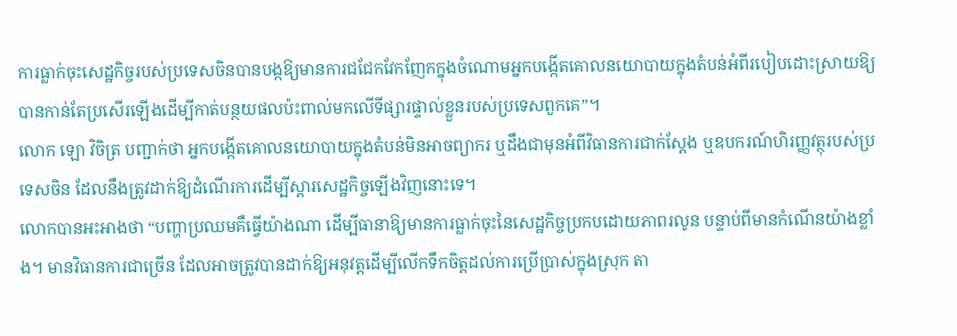ការធ្លាក់ចុះសេដ្ឋកិច្ចរបស់ប្រទេសចិនបានបង្កឱ្យមានការជជែកវែកញែកក្នុងចំណោមអ្នកបង្កើតគោលនយោបាយក្នុងតំបន់អំពីរបៀបដោះស្រាយឱ្យបានកាន់តែប្រសើរឡើងដើម្បីកាត់បន្ថយផលប៉ះពាល់មកលើទីផ្សារផ្ទាល់ខ្លួនរបស់ប្រទេសពួកគេ”។
លោក ឡោ វិចិត្រ បញ្ជាក់ថា អ្នកបង្កើតគោលនយោបាយក្នុងតំបន់មិនអាចព្យាករ ឬដឹងជាមុនអំពីវិធានការជាក់ស្តែង ឬឧបករណ៍ហិរញ្ញវត្ថុរបស់ប្រទេសចិន ដែលនឹងត្រូវដាក់ឱ្យដំណើរការដើម្បីស្តារសេដ្ឋកិច្ចឡើងវិញនោះទេ។
លោកបានអះអាងថា “បញ្ហាប្រឈមគឺធ្វើយ៉ាងណា ដើម្បីធានាឱ្យមានការធ្លាក់ចុះនៃសេដ្ឋកិច្ចប្រកបដោយភាពរលូន បន្ទាប់ពីមានកំណើនយ៉ាងខ្លាំង។ មានវិធានការជាច្រើន ដែលអាចត្រូវបានដាក់ឱ្យអនុវត្តដើម្បីលើកទឹកចិត្តដល់ការប្រើប្រាស់ក្នុងស្រុក តា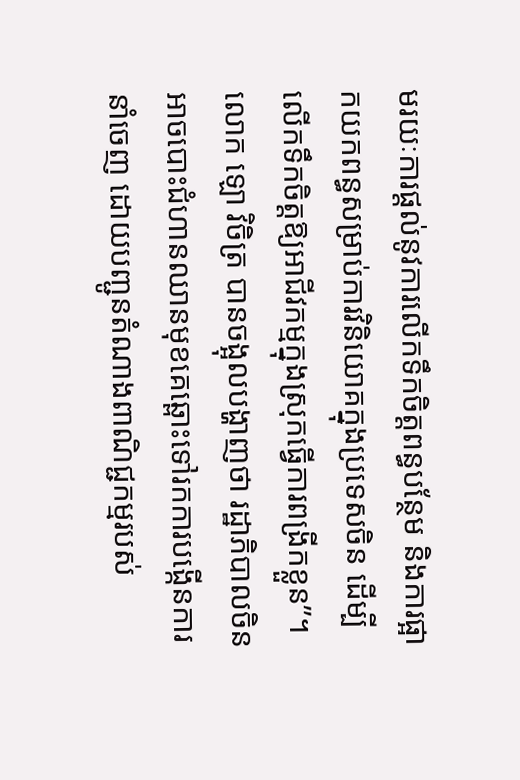មរយៈការផ្តល់នូវការលើកទឹកចិត្តពន្ធបន្ថែម និងការផ្អាកយកពន្ធសម្រាប់ការវិនិយោគក្នុងប្រទេសចិន ដើម្បីលើកទឹកចិត្តឱ្យអាជីវកម្មក្នុងស្រុកធ្វើការពង្រីកខ្លួន”។
លោក ឡោ វិចិត្រ បានចង្អុលបង្ហាញថា រដ្ឋាភិបាលចិនអាចបោះជំហានឈានមុខគេឆ្ពោះទៅរកការបង្កើនការនាំចេញ ដោយបញ្ជូនតំណាងពាណិជ្ជកម្មរបស់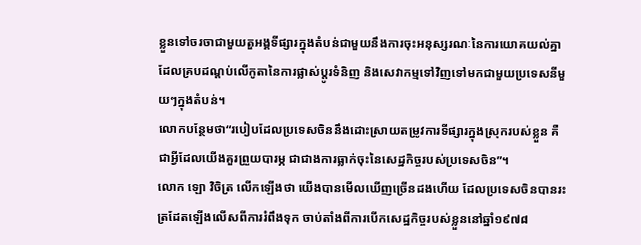ខ្លួនទៅចរចាជាមួយតួអង្គទីផ្សារក្នុងតំបន់ជាមួយនឹងការចុះអនុស្សរណៈនៃការយោគយល់គ្នា ដែលគ្របដណ្តប់លើកូតានៃការផ្លាស់ប្តូរទំនិញ និងសេវាកម្មទៅវិញទៅមកជាមួយប្រទេសនីមួយៗក្នុងតំបន់។
លោកបន្ថែមថា“របៀបដែលប្រទេសចិននឹងដោះស្រាយតម្រូវការទីផ្សារក្នុងស្រុករបស់ខ្លួន គឺជាអ្វីដែលយើងគួរព្រួយបារម្ភ ជាជាងការធ្លាក់ចុះនៃសេដ្ឋកិច្ចរបស់ប្រទេសចិន”។
លោក ឡោ វិចិត្រ លើកឡើងថា យើងបានមើលឃើញច្រើនដងហើយ ដែលប្រទេសចិនបានរះត្រដែតឡើងលើសពីការរំពឹងទុក ចាប់តាំងពីការបើកសេដ្ឋកិច្ចរបស់ខ្លួននៅឆ្នាំ១៩៧៨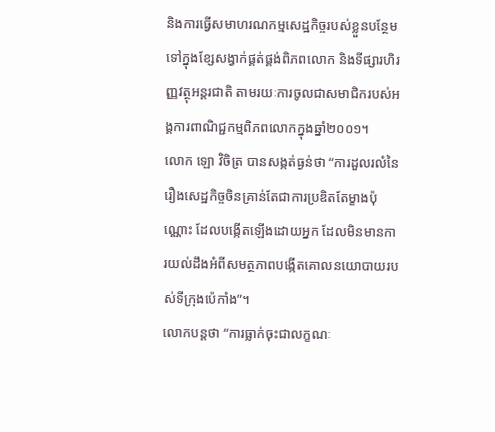និងការធ្វើសមាហរណកម្មសេដ្ឋកិច្ចរបស់ខ្លួនបន្ថែមទៅក្នុងខ្សែសង្វាក់ផ្គត់ផ្គង់ពិភពលោក និងទីផ្សារហិរញ្ញវត្ថុអន្តរជាតិ តាមរយៈការចូលជាសមាជិករបស់អង្គការពាណិជ្ជកម្មពិភពលោកក្នុងឆ្នាំ២០០១។
លោក ឡោ វិចិត្រ បានសង្កត់ធ្ងន់ថា “ការដួលរលំនៃរឿងសេដ្ឋកិច្ចចិនគ្រាន់តែជាការប្រឌិតតែម្ខាងប៉ុណ្ណោះ ដែលបង្កើតឡើងដោយអ្នក ដែលមិនមានការយល់ដឹងអំពីសមត្ថភាពបង្កើតគោលនយោបាយរបស់ទីក្រុងប៉េកាំង”។
លោកបន្តថា “ការធ្លាក់ចុះជាលក្ខណៈ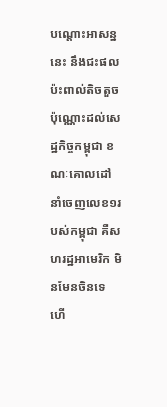បណ្ដោះអាសន្ននេះ នឹងជះផលប៉ះពាល់តិចតួចប៉ុណ្ណោះដល់សេដ្ឋកិច្ចកម្ពុជា ខណៈគោលដៅនាំចេញលេខ១របស់កម្ពុជា គឺសហរដ្ឋអាមេរិក មិនមែនចិនទេ ហើ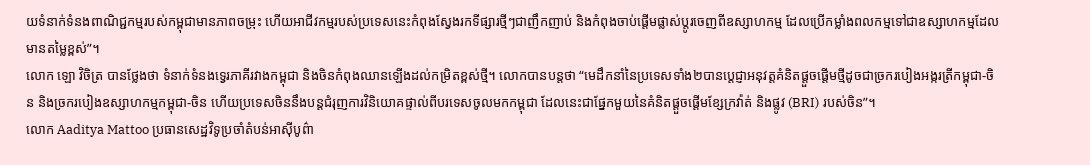យទំនាក់ទំនងពាណិជ្ជកម្មរបស់កម្ពុជាមានភាពចម្រុះ ហើយអាជីវកម្មរបស់ប្រទេសនេះកំពុងស្វែងរកទីផ្សារថ្មីៗជាញឹកញាប់ និងកំពុងចាប់ផ្តើមផ្លាស់ប្តូរចេញពីឧស្សាហកម្ម ដែលប្រើកម្លាំងពលកម្មទៅជាឧស្សាហកម្មដែលមានតម្លៃខ្ពស់”។
លោក ឡោ វិចិត្រ បានថ្លែងថា ទំនាក់ទំនងទ្វេរភាគីរវាងកម្ពុជា និងចិនកំពុងឈានឡើងដល់កម្រិតខ្ពស់ថ្មី។ លោកបានបន្តថា “មេដឹកនាំនៃប្រទេសទាំង២បានប្តេជ្ញាអនុវត្តគំនិតផ្តួចផ្តើមថ្មីដូចជាច្រករបៀងអង្ករត្រីកម្ពុជា-ចិន និងច្រករបៀងឧស្សាហកម្មកម្ពុជា-ចិន ហើយប្រទេសចិននឹងបន្តជំរុញការវិនិយោគផ្ទាល់ពីបរទេសចូលមកកម្ពុជា ដែលនេះជាផ្នែកមួយនៃគំនិតផ្តួចផ្តើមខ្សែក្រវ៉ាត់ និងផ្លូវ (BRI) របស់ចិន”។
លោក Aaditya Mattoo ប្រធានសេដ្ឋវិទូប្រចាំតំបន់អាស៊ីបូព៌ា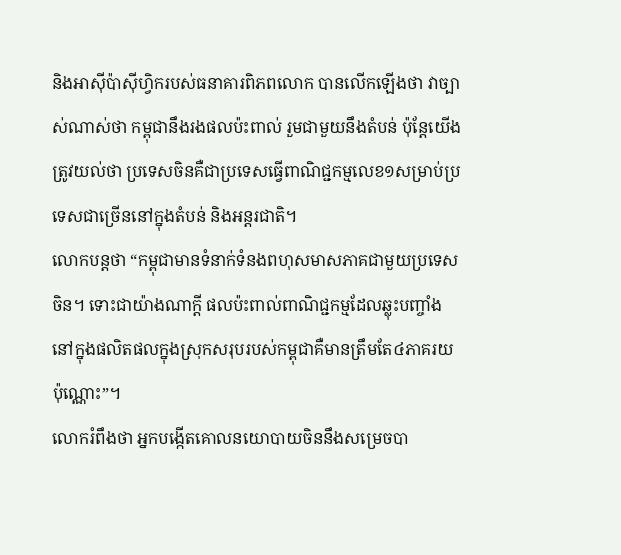និងអាស៊ីប៉ាស៊ីហ្វិករបស់ធនាគារពិភពលោក បានលើកឡើងថា វាច្បាស់ណាស់ថា កម្ពុជានឹងរងផលប៉ះពាល់ រួមជាមួយនឹងតំបន់ ប៉ុន្តែយើងត្រូវយល់ថា ប្រទេសចិនគឺជាប្រទេសធ្វើពាណិជ្ជកម្មលេខ១សម្រាប់ប្រទេសជាច្រើននៅក្នុងតំបន់ និងអន្តរជាតិ។
លោកបន្តថា “កម្ពុជាមានទំនាក់ទំនងពហុសមាសភាគជាមួយប្រទេសចិន។ ទោះជាយ៉ាងណាក្តី ផលប៉ះពាល់ពាណិជ្ជកម្មដែលឆ្លុះបញ្ចាំងនៅក្នុងផលិតផលក្នុងស្រុកសរុបរបស់កម្ពុជាគឺមានត្រឹមតែ៤ភាគរយប៉ុណ្ណោះ”។
លោករំពឹងថា អ្នកបង្កើតគោលនយោបាយចិននឹងសម្រេចបា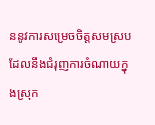ននូវការសម្រេចចិត្តសមស្រប ដែលនឹងជំរុញការចំណាយក្នុងស្រុក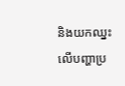និងយកឈ្នះលើបញ្ហាប្រ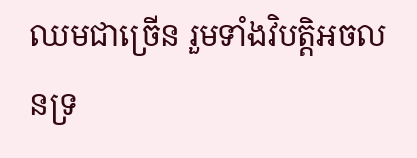ឈមជាច្រើន រួមទាំងវិបត្តិអចលនទ្រ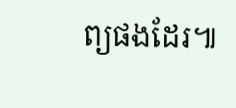ព្យផងដែរ៕